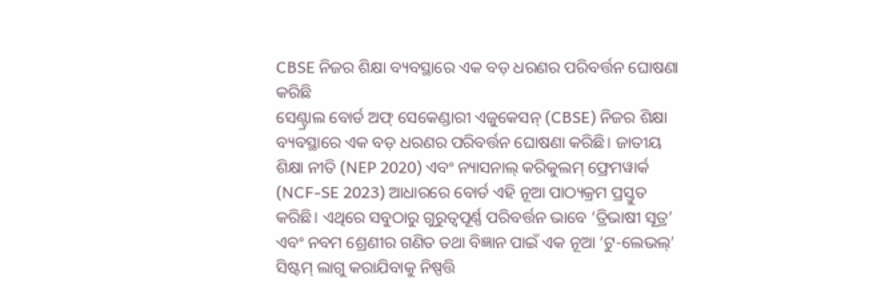CBSE ନିଜର ଶିକ୍ଷା ବ୍ୟବସ୍ଥାରେ ଏକ ବଡ଼ ଧରଣର ପରିବର୍ତ୍ତନ ଘୋଷଣା କରିଛି
ସେଣ୍ଟ୍ରାଲ ବୋର୍ଡ ଅଫ୍ ସେକେଣ୍ଡାରୀ ଏଜୁକେସନ୍ (CBSE) ନିଜର ଶିକ୍ଷା ବ୍ୟବସ୍ଥାରେ ଏକ ବଡ଼ ଧରଣର ପରିବର୍ତ୍ତନ ଘୋଷଣା କରିଛି। ଜାତୀୟ ଶିକ୍ଷା ନୀତି (NEP 2020) ଏବଂ ନ୍ୟାସନାଲ୍ କରିକୁଲମ୍ ଫ୍ରେମୱାର୍କ (NCF-SE 2023) ଆଧାରରେ ବୋର୍ଡ ଏହି ନୂଆ ପାଠ୍ୟକ୍ରମ ପ୍ରସ୍ତୁତ କରିଛି। ଏଥିରେ ସବୁଠାରୁ ଗୁରୁତ୍ୱପୂର୍ଣ୍ଣ ପରିବର୍ତ୍ତନ ଭାବେ ‘ତ୍ରିଭାଷୀ ସୂତ୍ର’ ଏବଂ ନବମ ଶ୍ରେଣୀର ଗଣିତ ତଥା ବିଜ୍ଞାନ ପାଇଁ ଏକ ନୂଆ ‘ଟୁ-ଲେଭଲ୍’ ସିଷ୍ଟମ୍ ଲାଗୁ କରାଯିବାକୁ ନିଷ୍ପତ୍ତି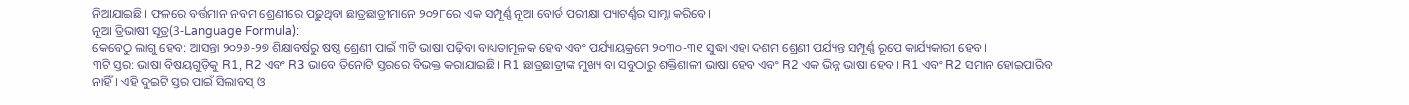ନିଆଯାଇଛି। ଫଳରେ ବର୍ତ୍ତମାନ ନବମ ଶ୍ରେଣୀରେ ପଢ଼ୁଥିବା ଛାତ୍ରଛାତ୍ରୀମାନେ ୨୦୨୮ରେ ଏକ ସମ୍ପୂର୍ଣ୍ଣ ନୂଆ ବୋର୍ଡ ପରୀକ୍ଷା ପ୍ୟାଟର୍ଣ୍ଣର ସାମ୍ନା କରିବେ।
ନୂଆ ତ୍ରିଭାଷୀ ସୂତ୍ର(3-Language Formula):
କେବେଠୁ ଲାଗୁ ହେବ: ଆସନ୍ତା ୨୦୨୬-୨୭ ଶିକ୍ଷାବର୍ଷରୁ ଷଷ୍ଠ ଶ୍ରେଣୀ ପାଇଁ ୩ଟି ଭାଷା ପଢ଼ିବା ବାଧ୍ୟତାମୂଳକ ହେବ ଏବଂ ପର୍ଯ୍ୟାୟକ୍ରମେ ୨୦୩୦-୩୧ ସୁଦ୍ଧା ଏହା ଦଶମ ଶ୍ରେଣୀ ପର୍ଯ୍ୟନ୍ତ ସମ୍ପୂର୍ଣ୍ଣ ରୂପେ କାର୍ଯ୍ୟକାରୀ ହେବ।
୩ଟି ସ୍ତର: ଭାଷା ବିଷୟଗୁଡ଼ିକୁ R1, R2 ଏବଂ R3 ଭାବେ ତିନୋଟି ସ୍ତରରେ ବିଭକ୍ତ କରାଯାଇଛି। R1 ଛାତ୍ରଛାତ୍ରୀଙ୍କ ମୁଖ୍ୟ ବା ସବୁଠାରୁ ଶକ୍ତିଶାଳୀ ଭାଷା ହେବ ଏବଂ R2 ଏକ ଭିନ୍ନ ଭାଷା ହେବ। R1 ଏବଂ R2 ସମାନ ହୋଇପାରିବ ନାହିଁ। ଏହି ଦୁଇଟି ସ୍ତର ପାଇଁ ସିଲାବସ୍ ଓ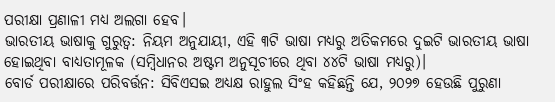ପରୀକ୍ଷା ପ୍ରଣାଳୀ ମଧ୍ୟ ଅଲଗା ହେବ।
ଭାରତୀୟ ଭାଷାକୁ ଗୁରୁତ୍ୱ: ନିୟମ ଅନୁଯାୟୀ, ଏହି ୩ଟି ଭାଷା ମଧ୍ୟରୁ ଅତିକମରେ ଦୁଇଟି ଭାରତୀୟ ଭାଷା ହୋଇଥିବା ବାଧ୍ୟତାମୂଳକ (ସମ୍ବିଧାନର ଅଷ୍ଟମ ଅନୁସୂଚୀରେ ଥିବା ୪୪ଟି ଭାଷା ମଧ୍ୟରୁ)।
ବୋର୍ଡ ପରୀକ୍ଷାରେ ପରିବର୍ତ୍ତନ: ସିବିଏସଇ ଅଧ୍ୟକ୍ଷ ରାହୁଲ ସିଂହ କହିଛନ୍ତି ଯେ, ୨୦୨୭ ହେଉଛି ପୁରୁଣା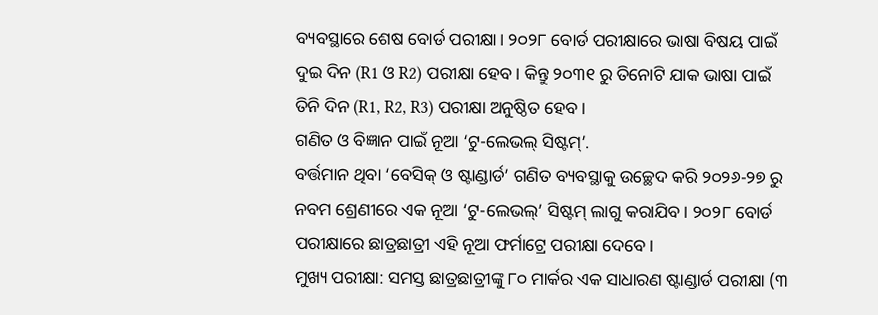ବ୍ୟବସ୍ଥାରେ ଶେଷ ବୋର୍ଡ ପରୀକ୍ଷା। ୨୦୨୮ ବୋର୍ଡ ପରୀକ୍ଷାରେ ଭାଷା ବିଷୟ ପାଇଁ ଦୁଇ ଦିନ (R1 ଓ R2) ପରୀକ୍ଷା ହେବ। କିନ୍ତୁ ୨୦୩୧ ରୁ ତିନୋଟି ଯାକ ଭାଷା ପାଇଁ ତିନି ଦିନ (R1, R2, R3) ପରୀକ୍ଷା ଅନୁଷ୍ଠିତ ହେବ।
ଗଣିତ ଓ ବିଜ୍ଞାନ ପାଇଁ ନୂଆ ‘ଟୁ-ଲେଭଲ୍ ସିଷ୍ଟମ୍’.
ବର୍ତ୍ତମାନ ଥିବା ‘ବେସିକ୍ ଓ ଷ୍ଟାଣ୍ଡାର୍ଡ’ ଗଣିତ ବ୍ୟବସ୍ଥାକୁ ଉଚ୍ଛେଦ କରି ୨୦୨୬-୨୭ ରୁ ନବମ ଶ୍ରେଣୀରେ ଏକ ନୂଆ ‘ଟୁ-ଲେଭଲ୍’ ସିଷ୍ଟମ୍ ଲାଗୁ କରାଯିବ। ୨୦୨୮ ବୋର୍ଡ ପରୀକ୍ଷାରେ ଛାତ୍ରଛାତ୍ରୀ ଏହି ନୂଆ ଫର୍ମାଟ୍ରେ ପରୀକ୍ଷା ଦେବେ।
ମୁଖ୍ୟ ପରୀକ୍ଷା: ସମସ୍ତ ଛାତ୍ରଛାତ୍ରୀଙ୍କୁ ୮୦ ମାର୍କର ଏକ ସାଧାରଣ ଷ୍ଟାଣ୍ଡାର୍ଡ ପରୀକ୍ଷା (୩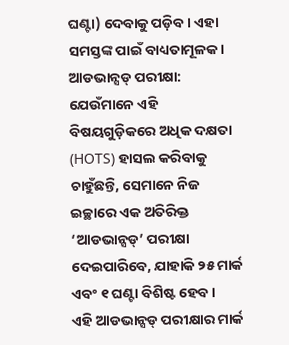ଘଣ୍ଟା) ଦେବାକୁ ପଡ଼ିବ। ଏହା ସମସ୍ତଙ୍କ ପାଇଁ ବାଧ୍ୟତାମୂଳକ।
ଆଡଭାନ୍ସଡ୍ ପରୀକ୍ଷା: ଯେଉଁମାନେ ଏହି ବିଷୟଗୁଡ଼ିକରେ ଅଧିକ ଦକ୍ଷତା (HOTS) ହାସଲ କରିବାକୁ ଚାହୁଁଛନ୍ତି, ସେମାନେ ନିଜ ଇଚ୍ଛାରେ ଏକ ଅତିରିକ୍ତ ‘ଆଡଭାନ୍ସଡ୍’ ପରୀକ୍ଷା ଦେଇପାରିବେ, ଯାହାକି ୨୫ ମାର୍କ ଏବଂ ୧ ଘଣ୍ଟା ବିଶିଷ୍ଟ ହେବ।
ଏହି ଆଡଭାନ୍ସଡ୍ ପରୀକ୍ଷାର ମାର୍କ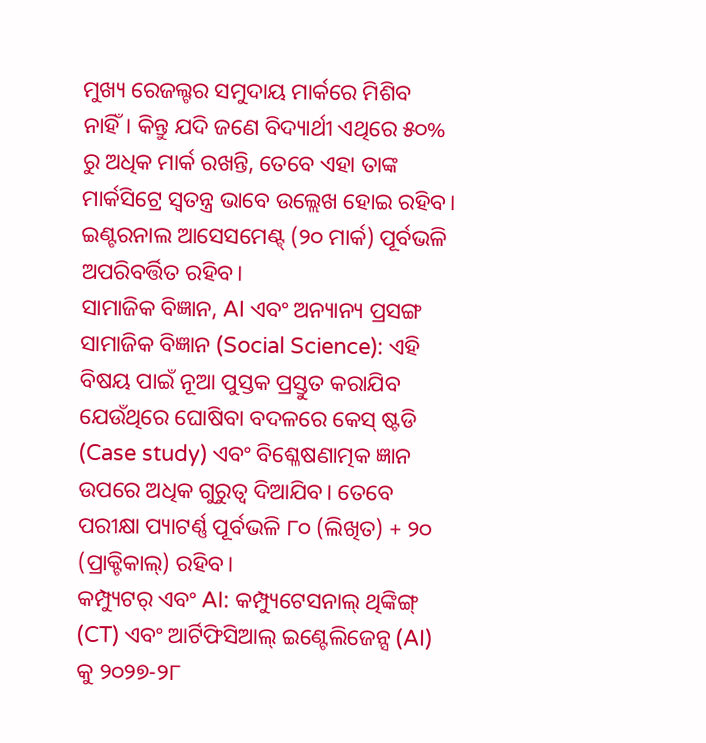ମୁଖ୍ୟ ରେଜଲ୍ଟର ସମୁଦାୟ ମାର୍କରେ ମିଶିବ ନାହିଁ। କିନ୍ତୁ ଯଦି ଜଣେ ବିଦ୍ୟାର୍ଥୀ ଏଥିରେ ୫୦% ରୁ ଅଧିକ ମାର୍କ ରଖନ୍ତି, ତେବେ ଏହା ତାଙ୍କ ମାର୍କସିଟ୍ରେ ସ୍ୱତନ୍ତ୍ର ଭାବେ ଉଲ୍ଲେଖ ହୋଇ ରହିବ। ଇଣ୍ଟରନାଲ ଆସେସମେଣ୍ଟ୍ (୨୦ ମାର୍କ) ପୂର୍ବଭଳି ଅପରିବର୍ତ୍ତିତ ରହିବ।
ସାମାଜିକ ବିଜ୍ଞାନ, AI ଏବଂ ଅନ୍ୟାନ୍ୟ ପ୍ରସଙ୍ଗ
ସାମାଜିକ ବିଜ୍ଞାନ (Social Science): ଏହି ବିଷୟ ପାଇଁ ନୂଆ ପୁସ୍ତକ ପ୍ରସ୍ତୁତ କରାଯିବ ଯେଉଁଥିରେ ଘୋଷିବା ବଦଳରେ କେସ୍ ଷ୍ଟଡି (Case study) ଏବଂ ବିଶ୍ଳେଷଣାତ୍ମକ ଜ୍ଞାନ ଉପରେ ଅଧିକ ଗୁରୁତ୍ୱ ଦିଆଯିବ। ତେବେ ପରୀକ୍ଷା ପ୍ୟାଟର୍ଣ୍ଣ ପୂର୍ବଭଳି ୮୦ (ଲିଖିତ) + ୨୦ (ପ୍ରାକ୍ଟିକାଲ୍) ରହିବ।
କମ୍ପ୍ୟୁଟର୍ ଏବଂ AI: କମ୍ପ୍ୟୁଟେସନାଲ୍ ଥିଙ୍କିଙ୍ଗ୍ (CT) ଏବଂ ଆର୍ଟିଫିସିଆଲ୍ ଇଣ୍ଟେଲିଜେନ୍ସ (AI) କୁ ୨୦୨୭-୨୮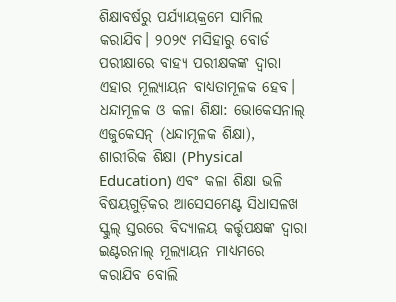ଶିକ୍ଷାବର୍ଷରୁ ପର୍ଯ୍ୟାୟକ୍ରମେ ସାମିଲ କରାଯିବ। ୨୦୨୯ ମସିହାରୁ ବୋର୍ଡ ପରୀକ୍ଷାରେ ବାହ୍ୟ ପରୀକ୍ଷକଙ୍କ ଦ୍ୱାରା ଏହାର ମୂଲ୍ୟାୟନ ବାଧ୍ୟତାମୂଳକ ହେବ।
ଧନ୍ଦାମୂଳକ ଓ କଳା ଶିକ୍ଷା: ଭୋକେସନାଲ୍ ଏଜୁକେସନ୍ (ଧନ୍ଦାମୂଳକ ଶିକ୍ଷା), ଶାରୀରିକ ଶିକ୍ଷା (Physical Education) ଏବଂ କଳା ଶିକ୍ଷା ଭଳି ବିଷୟଗୁଡ଼ିକର ଆସେସମେଣ୍ଟ ସିଧାସଳଖ ସ୍କୁଲ୍ ସ୍ତରରେ ବିଦ୍ୟାଳୟ କର୍ତ୍ତୃପକ୍ଷଙ୍କ ଦ୍ୱାରା ଇଣ୍ଟରନାଲ୍ ମୂଲ୍ୟାୟନ ମାଧ୍ୟମରେ କରାଯିବ ବୋଲି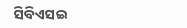ସିବିଏସଇ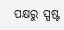ପକ୍ଷରୁ ସ୍ପଷ୍ଟ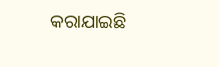କରାଯାଇଛି